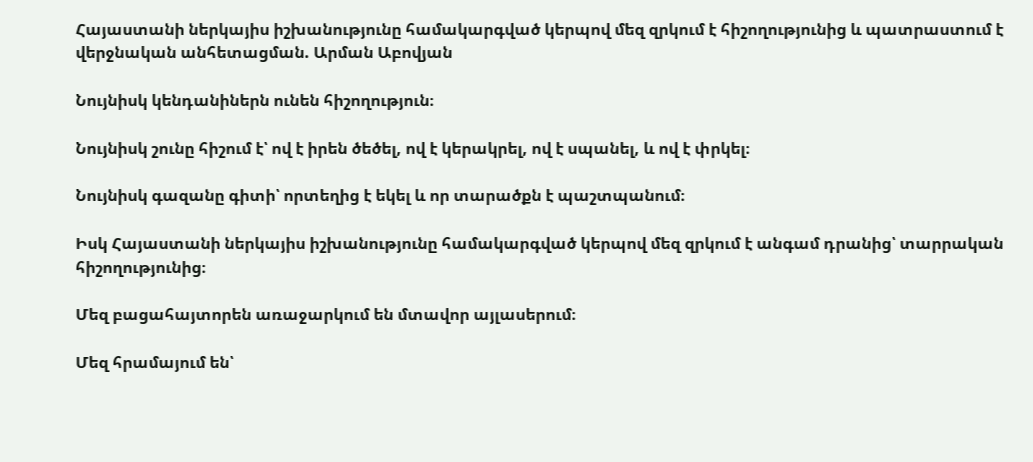Հայաստանի ներկայիս իշխանությունը համակարգված կերպով մեզ զրկում է հիշողությունից և պատրաստում է վերջնական անհետացման. Արման Աբովյան

Նույնիսկ կենդանիներն ունեն հիշողություն։

Նույնիսկ շունը հիշում է՝ ով է իրեն ծեծել, ով է կերակրել, ով է սպանել, և ով է փրկել։

Նույնիսկ գազանը գիտի՝ որտեղից է եկել և որ տարածքն է պաշտպանում։

Իսկ Հայաստանի ներկայիս իշխանությունը համակարգված կերպով մեզ զրկում է անգամ դրանից՝ տարրական հիշողությունից։

Մեզ բացահայտորեն առաջարկում են մտավոր այլասերում։

Մեզ հրամայում են՝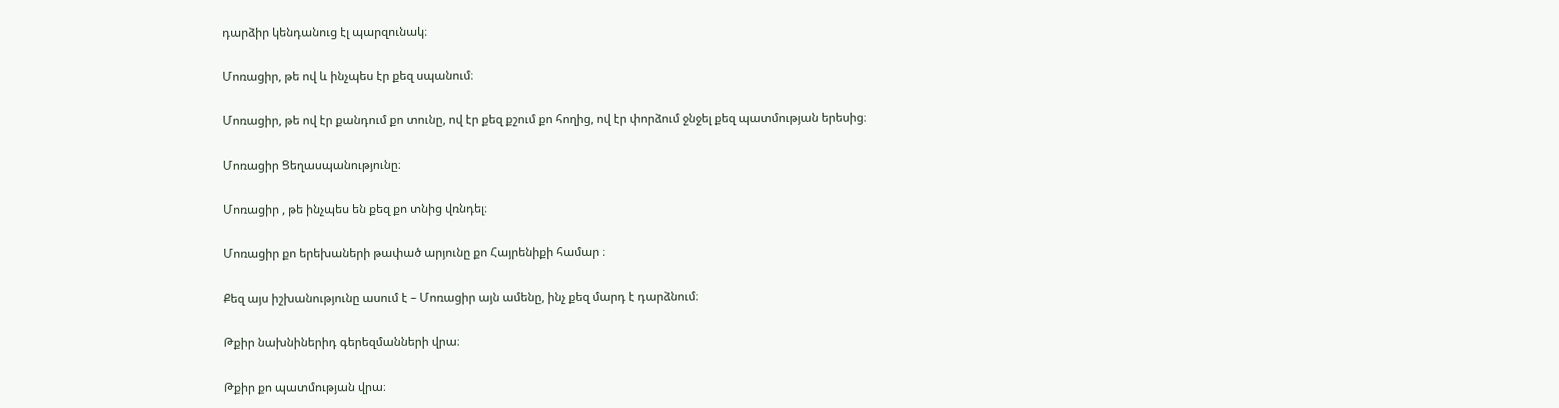դարձիր կենդանուց էլ պարզունակ։

Մոռացիր, թե ով և ինչպես էր քեզ սպանում։

Մոռացիր, թե ով էր քանդում քո տունը, ով էր քեզ քշում քո հողից, ով էր փորձում ջնջել քեզ պատմության երեսից։

Մոռացիր Ցեղասպանությունը։

Մոռացիր , թե ինչպես են քեզ քո տնից վռնդել։

Մոռացիր քո երեխաների թափած արյունը քո Հայրենիքի համար ։

Քեզ այս իշխանությունը ասում է – Մոռացիր այն ամենը, ինչ քեզ մարդ է դարձնում։

Թքիր նախնիներիդ գերեզմանների վրա։

Թքիր քո պատմության վրա։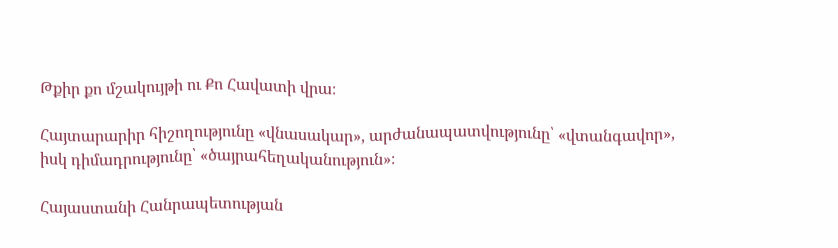Թքիր քո մշակույթի ու Քո Հավատի վրա։

Հայտարարիր հիշողությունը «վնասակար», արժանապատվությունը՝ «վտանգավոր», իսկ դիմադրությունը՝ «ծայրահեղականություն»։

Հայաստանի Հանրապետության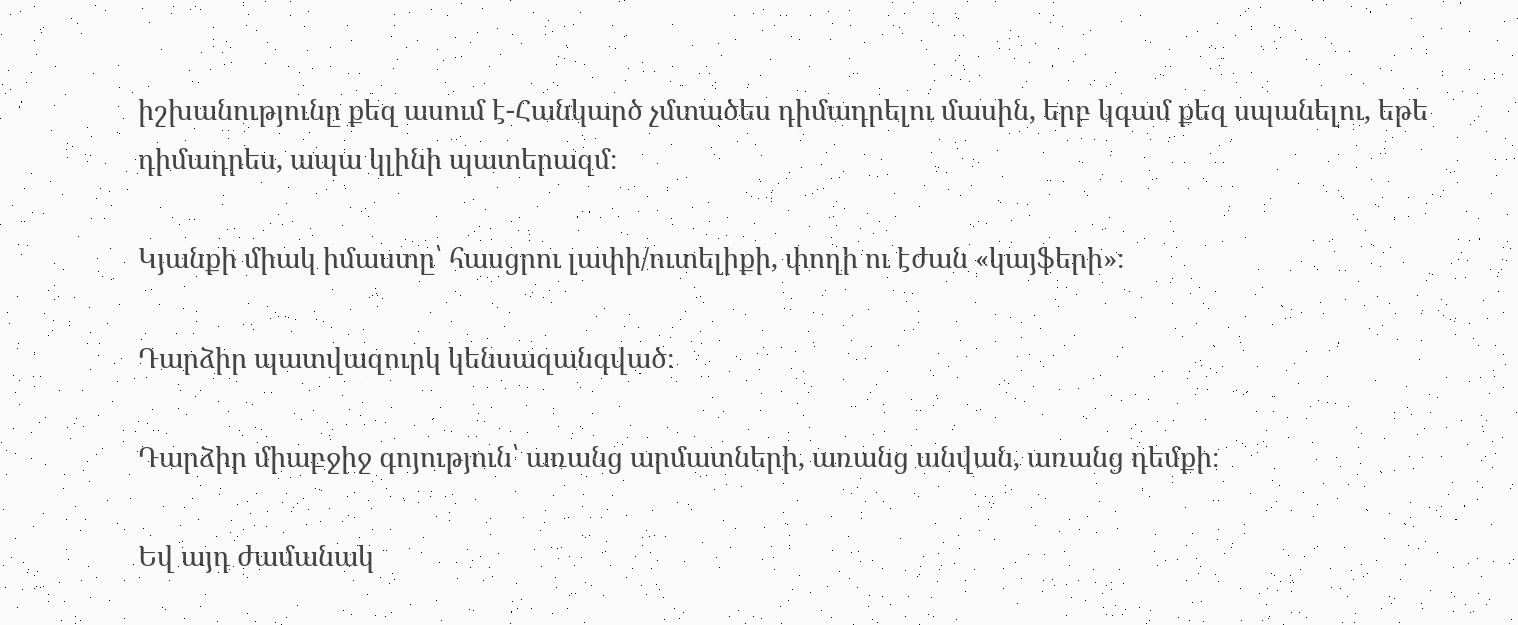իշխանությունը քեզ ասում է-Հանկարծ չմտածես դիմադրելու մասին, երբ կգամ քեզ սպանելու, եթե դիմադրես, ապա կլինի պատերազմ։

Կյանքի միակ իմաստը՝ հասցրու լափի/ուտելիքի, փողի ու էժան «կայֆերի»։

Դարձիր պատվազուրկ կենսազանգված։

Դարձիր միաբջիջ գոյություն՝ առանց արմատների, առանց անվան, առանց դեմքի։

Եվ այդ ժամանակ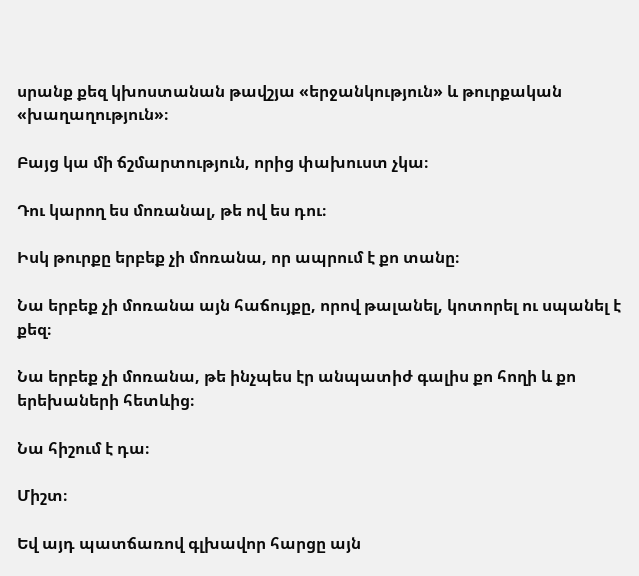սրանք քեզ կխոստանան թավշյա «երջանկություն» և թուրքական «խաղաղություն»։

Բայց կա մի ճշմարտություն, որից փախուստ չկա։

Դու կարող ես մոռանալ, թե ով ես դու։

Իսկ թուրքը երբեք չի մոռանա, որ ապրում է քո տանը։

Նա երբեք չի մոռանա այն հաճույքը, որով թալանել, կոտորել ու սպանել է քեզ։

Նա երբեք չի մոռանա, թե ինչպես էր անպատիժ գալիս քո հողի և քո երեխաների հետևից։

Նա հիշում է դա։

Միշտ։

Եվ այդ պատճառով գլխավոր հարցը այն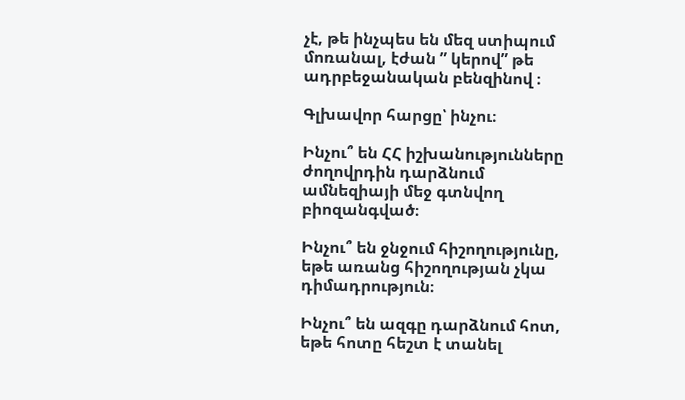չէ, թե ինչպես են մեզ ստիպում մոռանալ, էժան ” կերով” թե ադրբեջանական բենզինով ։

Գլխավոր հարցը՝ ինչու։

Ինչու՞ են ՀՀ իշխանությունները ժողովրդին դարձնում ամնեզիայի մեջ գտնվող բիոզանգված։

Ինչու՞ են ջնջում հիշողությունը, եթե առանց հիշողության չկա դիմադրություն։

Ինչու՞ են ազգը դարձնում հոտ, եթե հոտը հեշտ է տանել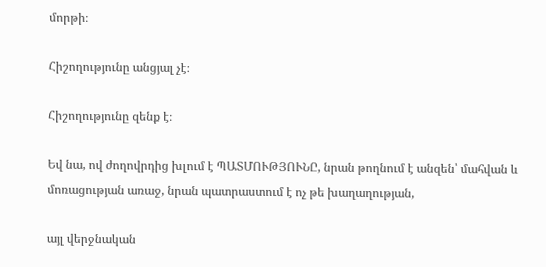մորթի։

Հիշողությունը անցյալ չէ։

Հիշողությունը զենք է։

Եվ նա, ով ժողովրդից խլում է ՊԱՏՄՈՒԹՅՈՒՆԸ, նրան թողնում է անզեն՝ մահվան և մոռացության առաջ, նրան պատրաստում է ոչ թե խաղաղության,

այլ վերջնական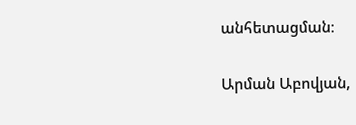անհետացման։

Արման Աբովյան,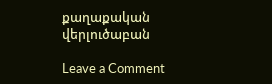քաղաքական վերլուծաբան

Leave a Comment